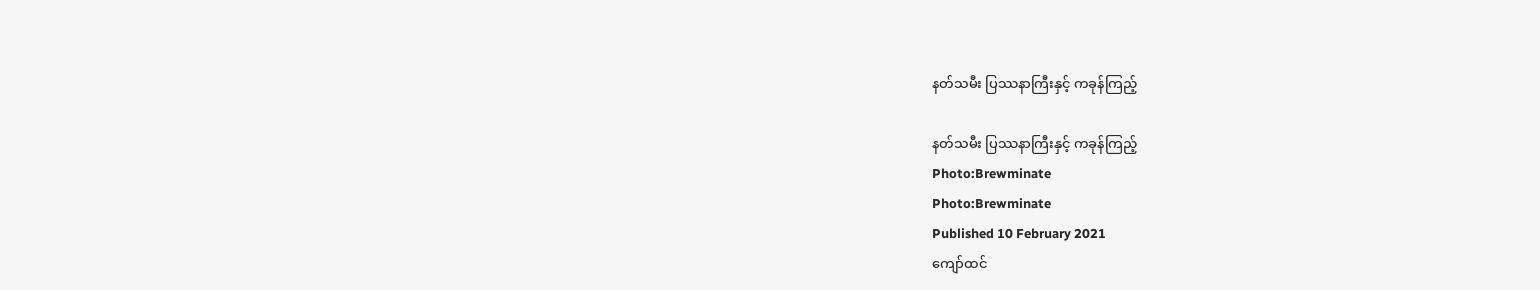နတ်သမီး ပြဿနာကြီးနှင့် ကခုန်ကြည့်

နတ်သမီး ပြဿနာကြီးနှင့် ကခုန်ကြည့်
Photo:Brewminate
Photo:Brewminate
Published 10 February 2021
ကျော်ထင်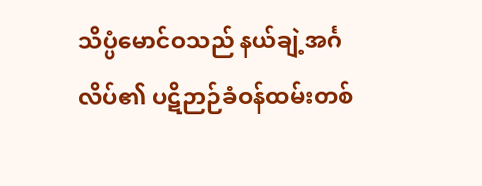သိပ္ပံမောင်ဝသည် နယ်ချဲ့အင်္ဂလိပ်၏ ပဋိဉာဉ်ခံဝန်ထမ်းတစ်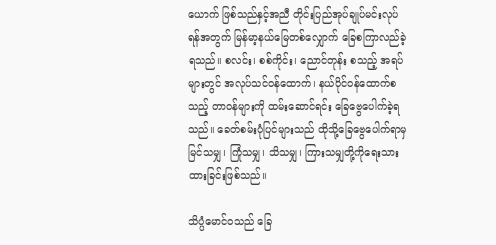ယောက် ဖြစ်သည်နှင့်အညီ တိုင်းပြည်အုပ်ချုပ်မင်းလုပ်ရန်အတွက် မြန်မာ့နယ်မြေတစ်လျှောက် ခြေစကြာလည်ခဲ့ရသည်။ စလင်း၊ စစ်ကိုင်း၊ ညောင်တုန်း စသည့် အရပ်များတွင် အလုပ်သင်ဝန်ထောက်၊ နယ်ပိုင်ဝန်ထောက်စသည့် တာဝန်များကို ထမ်းဆောင်ရင်း ခြေဗွေပေါက်ခဲ့ရသည်။ ခေတ်စမ်းပုံပြင်များသည် ထိုသို့ခြေဗွေပေါက်ရာမှ မြင်သမျှ၊ ကြုံသမျှ၊ သိသမျှ၊ ကြားသမျှတို့ကိုရေးသားထားခြင်းဖြစ်သည်။

သိပ္ပံမောင်ဝသည် ခြေ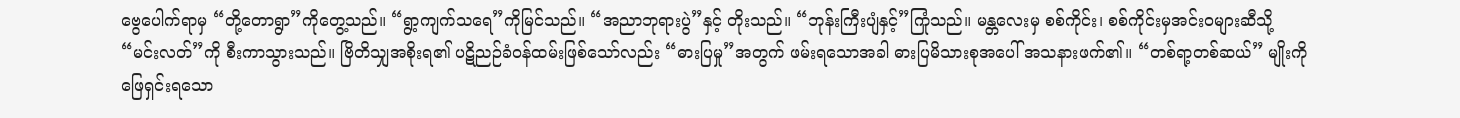ဗွေပေါက်ရာမှ “တို့တောရွာ”ကိုတွေ့သည်။ “ရွာ့ကျက်သရေ”ကိုမြင်သည်။ “အညာဘုရားပွဲ”နှင့် တိုးသည်။ “ဘုန်းကြီးပျံနှင့်”ကြုံသည်။ မန္တလေးမှ စစ်ကိုင်း၊ စစ်ကိုင်းမှအင်းဝများဆီသို့ “မင်းလတ်”ကို စီးကာသွားသည်။ ဗြိတိသျှအစိုးရ၏ ပဋိညဉ်ခံဝန်ထမ်းဖြစ်သော်လည်း “ဓားပြမှု”အတွက် ဖမ်းရသောအခါ ဓားပြမိသားစုအပေါ် အသနားဖက်၏။ “တစ်ရာ့တစ်ဆယ်” မျိုးကို ဖြေရှင်းရသော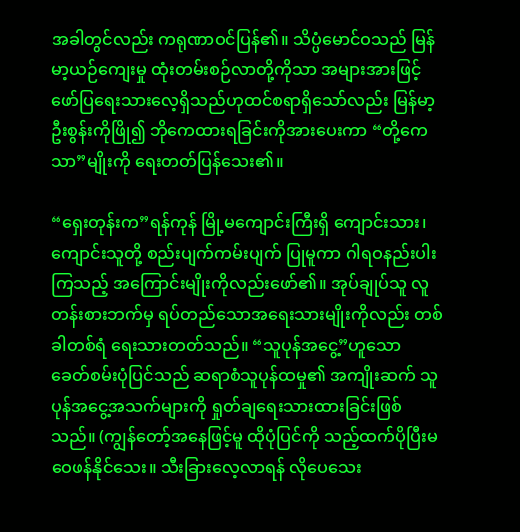အခါတွင်လည်း ကရုဏာဝင်ပြန်၏။ သိပ္ပံမောင်ဝသည် မြန်မာ့ယဉ်ကျေးမှု ထုံးတမ်းစဉ်လာတို့ကိုသာ အများအားဖြင့် ဖော်ပြရေးသားလေ့ရှိသည်ဟုထင်စရာရှိသော်လည်း မြန်မာ့ဦးစွန်းကိုဖြို၍ ဘိုကေထားရခြင်းကိုအားပေးကာ “တို့ကေသာ”မျိုးကို ရေးတတ်ပြန်သေး၏။

“ရှေးတုန်းက”ရန်ကုန် မြို့မကျောင်းကြီးရှိ ကျောင်းသား၊ ကျောင်းသူတို့ စည်းပျက်ကမ်းပျက် ပြုမူကာ ဂါရဝနည်းပါးကြသည့် အကြောင်းမျိုးကိုလည်းဖော်၏။ အုပ်ချုပ်သူ လူတန်းစားဘက်မှ ရပ်တည်သောအရေးသားမျိုးကိုလည်း တစ်ခါတစ်ရံ ရေးသားတတ်သည်။ “သူပုန်အငွေ့”ဟူသော ခေတ်စမ်းပုံပြင်သည် ဆရာစံသူပုန်ထမှု၏ အကျိုးဆက် သူပုန်အငွေ့အသက်များကို ရှုတ်ချရေးသားထားခြင်းဖြစ်သည်။ (ကျွန်တော့်အနေဖြင့်မူ ထိုပုံပြင်ကို သည့်ထက်ပိုပြီးမဝေဖန်နိုင်သေး။ သီးခြားလေ့လာရန် လိုပေသေး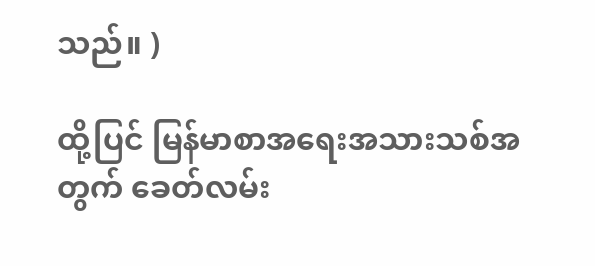သည်။ )

ထို့ပြင် မြန်မာစာအရေးအသားသစ်အတွက် ခေတ်လမ်း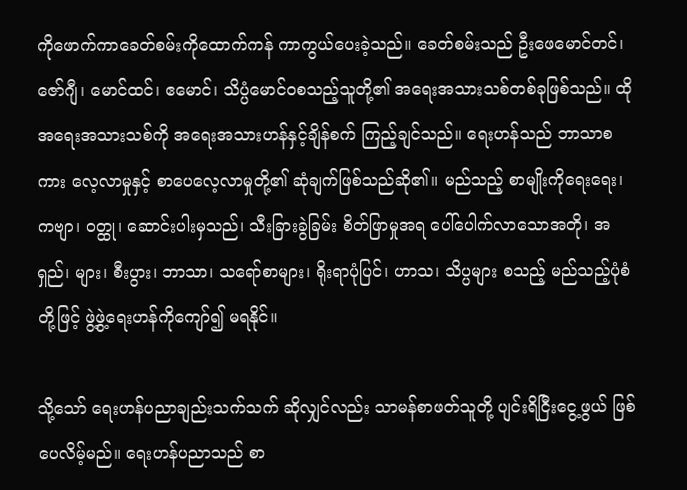ကိုဖောက်ကာခေတ်စမ်းကိုထောက်ကန် ကာကွယ်ပေးခဲ့သည်။ ခေတ်စမ်းသည် ဦးဖေမောင်တင်၊ ဇော်ဂျီ၊ မောင်ထင်၊ ဧမောင်၊ သိပ္ပံမောင်ဝစသည့်သူတို့၏ အရေးအသားသစ်တစ်ခုဖြစ်သည်။ ထိုအရေးအသားသစ်ကို အရေးအသားဟန်နှင့်ချိန်စက် ကြည့်ချင်သည်။ ရေးဟန်သည် ဘာသာစကား လေ့လာမှုနှင့် စာပေလေ့လာမှုတို့၏ ဆုံချက်ဖြစ်သည်ဆို၏။ မည်သည့် စာမျိုးကိုရေးရေး၊ ကဗျာ၊ ဝတ္ထု၊ ဆောင်းပါးမှသည်၊ သီးခြားခွဲခြမ်း စိတ်ဖြာမှုအရ ပေါ်ပေါက်လာသောအတို၊ အရှည်၊ များ၊ စီးပွား၊ ဘာသာ၊ သရော်စာများ၊ ရိုးရာပုံပြင်၊ ဟာသ၊ သိပ္ပများ စသည့် မည်သည့်ပုံစံတို့ဖြင့် ဖွဲ့ဖွဲ့ရေးဟန်ကိုကျော်၍ မရနိုင်။

သို့သော် ရေးဟန်ပညာချည်းသက်သက် ဆိုလျှင်လည်း သာမန်စာဖတ်သူတို့ ပျင်းရိငြီးငွေ့ဖွယ် ဖြစ်ပေလိမ့်မည်။ ရေးဟန်ပညာသည် စာ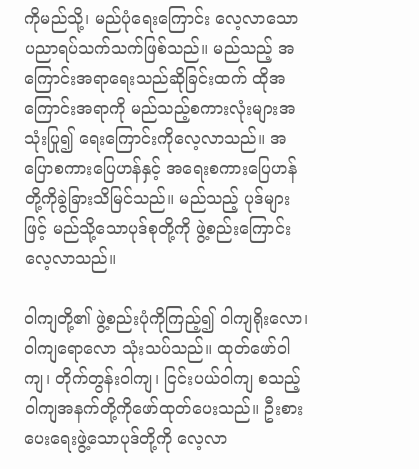ကိုမည်သို့၊ မည်ပုံရေးကြောင်း လေ့လာသော ပညာရပ်သက်သက်ဖြစ်သည်။ မည်သည့် အကြောင်းအရာရေးသည်ဆိုခြင်းထက် ထိုအကြောင်းအရာကို မည်သည့်စကားလုံးများအသုံးပြု၍ ရေးကြောင်းကိုလေ့လာသည်။ အပြောစကားပြေဟန်နှင့် အရေးစကားပြေဟန်တို့ကိုခွဲခြားသိမြင်သည်။ မည်သည့် ပုဒ်များဖြင့် မည်သို့သောပုဒ်စုတို့ကို ဖွဲ့စည်းကြောင်း လေ့လာသည်။

၀ါကျတို့၏ ဖွဲ့စည်းပုံကိုကြည့်၍ ၀ါကျရိုးလော၊ ၀ါကျရောလော သုံးသပ်သည်။ ထုတ်ဖော်ဝါကျ၊ တိုက်တွန်းဝါကျ၊ ငြင်းပယ်ဝါကျ စသည့် ၀ါကျအနက်တို့ကိုဖော်ထုတ်ပေးသည်။ ဦးစားပေးရေးဖွဲ့သောပုဒ်တို့ကို လေ့လာ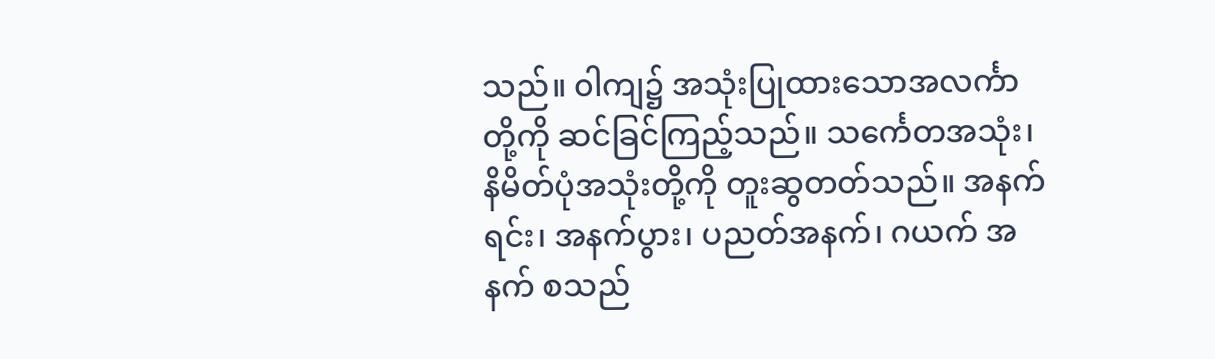သည်။ ၀ါကျ၌ အသုံးပြုထားသောအလင်္ကာတို့ကို ဆင်ခြင်ကြည့်သည်။ သင်္ကေတအသုံး၊ နိမိတ်ပုံအသုံးတို့ကို တူးဆွတတ်သည်။ အနက်ရင်း၊ အနက်ပွား၊ ပညတ်အနက်၊ ဂယက် အနက် စသည်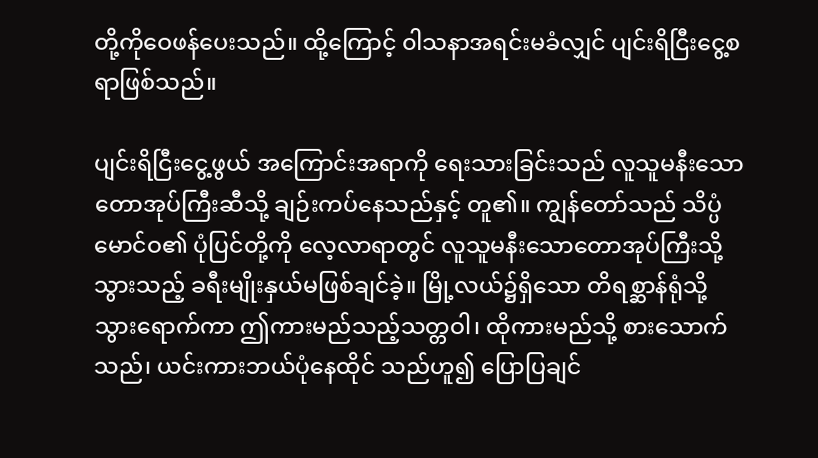တို့ကိုဝေဖန်ပေးသည်။ ထို့ကြောင့် ၀ါသနာအရင်းမခံလျှင် ပျင်းရိငြီးငွေ့စရာဖြစ်သည်။

ပျင်းရိငြီးငွေ့ဖွယ် အကြောင်းအရာကို ရေးသားခြင်းသည် လူသူမနီးသောတောအုပ်ကြီးဆီသို့ ချဉ်းကပ်နေသည်နှင့် တူ၏။ ကျွန်တော်သည် သိပ္ပံမောင်ဝ၏ ပုံပြင်တို့ကို လေ့လာရာတွင် လူသူမနီးသောတောအုပ်ကြီးသို့သွားသည့် ခရီးမျိုးနှယ်မဖြစ်ချင်ခဲ့။ မြို့လယ်၌ရှိသော တိရစ္ဆာန်ရုံသို့ သွားရောက်ကာ ဤကားမည်သည့်သတ္တဝါ၊ ထိုကားမည်သို့ စားသောက်သည်၊ ယင်းကားဘယ်ပုံနေထိုင် သည်ဟူ၍ ပြောပြချင်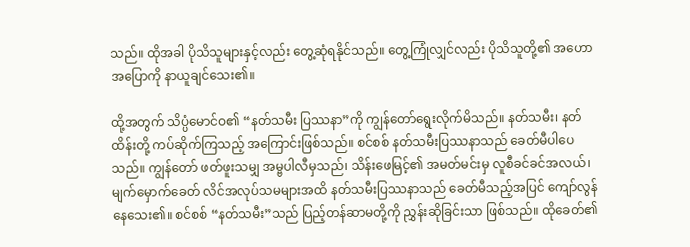သည်။ ထိုအခါ ပိုသိသူများနှင့်လည်း တွေ့ဆုံရနိုင်သည်။ တွေ့ကြုံလျှင်လည်း ပိုသိသူတို့၏ အဟောအပြောကို နာယူချင်သေး၏။

ထို့အတွက် သိပ္ပံမောင်ဝ၏ “နတ်သမီး ပြဿနာ”ကို ကျွန်တော်ရွေးလိုက်မိသည်။ နတ်သမီး၊ နတ်ထိန်းတို့ ကပ်ဆိုက်ကြသည့် အကြောင်းဖြစ်သည်။ စင်စစ် နတ်သမီးပြဿနာသည် ခေတ်မီပါပေသည်။ ကျွန်တော် ဖတ်ဖူးသမျှ အမ္ဗပါလီမှသည်၊ သိန်းဖေမြင့်၏ အမတ်မင်းမှ လူစီခင်ခင်အလယ်၊ မျက်မှောက်ခေတ် လိင်အလုပ်သမများအထိ နတ်သမီးပြဿနာသည် ခေတ်မီသည့်အပြင် ကျော်လွန်နေသေး၏။ စင်စစ် “နတ်သမီး”သည် ပြည့်တန်ဆာမတို့ကို ညွှန်းဆိုခြင်းသာ ဖြစ်သည်။ ထိုခေတ်၏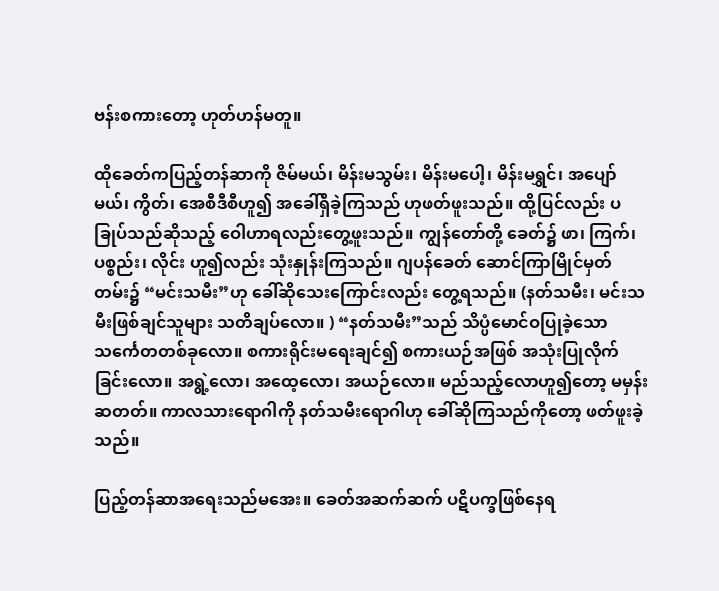ဗန်းစကားတော့ ဟုတ်ဟန်မတူ။

ထိုခေတ်ကပြည့်တန်ဆာကို ဇိမ်မယ်၊ မိန်းမသွမ်း၊ မိန်းမပေါ့၊ မိန်းမရွှင်၊ အပျော်မယ်၊ ကွိတ်၊ အေစီဒီစီဟူ၍ အခေါ်ရှိခဲ့ကြသည် ဟုဖတ်ဖူးသည်။ ထို့ပြင်လည်း ပခြုပ်သည်ဆိုသည့် ဝေါဟာရလည်းတွေ့ဖူးသည်။ ကျွန်တော်တို့ ခေတ်၌ ဖာ၊ ကြက်၊ ပစ္စည်း၊ လိုင်း ဟူ၍လည်း သုံးနှုန်းကြသည်။ ဂျပန်ခေတ် ဆောင်ကြာမြိုင်မှတ်တမ်း၌ “မင်းသမီး”ဟု ခေါ်ဆိုသေးကြောင်းလည်း တွေ့ရသည်။ (နတ်သမီး၊ မင်းသမီးဖြစ်ချင်သူများ သတိချပ်လော။ ) “နတ်သမီး”သည် သိပ္ပံမောင်ဝပြုခဲ့သော သင်္ကေတတစ်ခုလော။ စကားရိုင်းမရေးချင်၍ စကားယဉ်အဖြစ် အသုံးပြုလိုက်ခြင်းလော။ အရွဲ့လော၊ အထေ့လော၊ အယဉ်လော။ မည်သည့်လောဟူ၍တော့ မမှန်းဆတတ်။ ကာလသားရောဂါကို နတ်သမီးရောဂါဟု ခေါ်ဆိုကြသည်ကိုတော့ ဖတ်ဖူးခဲ့သည်။

ပြည့်တန်ဆာအရေးသည်မအေး။ ခေတ်အဆက်ဆက် ပဋိပက္ခဖြစ်နေရ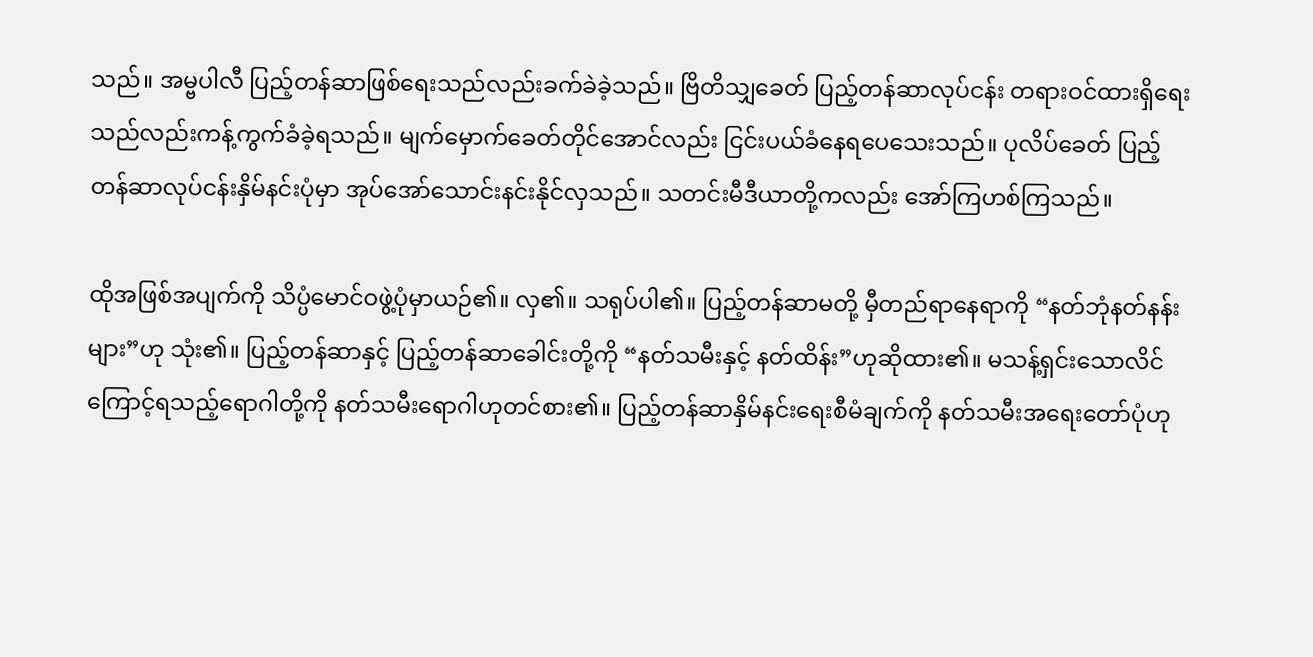သည်။ အမ္ဗပါလီ ပြည့်တန်ဆာဖြစ်ရေးသည်လည်းခက်ခဲခဲ့သည်။ ဗြိတိသျှခေတ် ပြည့်တန်ဆာလုပ်ငန်း တရားဝင်ထားရှိရေးသည်လည်းကန့်ကွက်ခံခဲ့ရသည်။ မျက်မှောက်ခေတ်တိုင်အောင်လည်း ငြင်းပယ်ခံနေရပေသေးသည်။ ပုလိပ်ခေတ် ပြည့်တန်ဆာလုပ်ငန်းနှိမ်နင်းပုံမှာ အုပ်အော်သောင်းနင်းနိုင်လှသည်။ သတင်းမီဒီယာတို့ကလည်း အော်ကြဟစ်ကြသည်။

ထိုအဖြစ်အပျက်ကို သိပ္ပံမောင်ဝဖွဲ့ပုံမှာယဉ်၏။ လှ၏။ သရုပ်ပါ၏။ ပြည့်တန်ဆာမတို့ မှီတည်ရာနေရာကို “နတ်ဘုံနတ်နန်းများ”ဟု သုံး၏။ ပြည့်တန်ဆာနှင့် ပြည့်တန်ဆာခေါင်းတို့ကို “နတ်သမီးနှင့် နတ်ထိန်း”ဟုဆိုထား၏။ မသန့်ရှင်းသောလိင်ကြောင့်ရသည့်ရောဂါတို့ကို နတ်သမီးရောဂါဟုတင်စား၏။ ပြည့်တန်ဆာနှိမ်နင်းရေးစီမံချက်ကို နတ်သမီးအရေးတော်ပုံဟု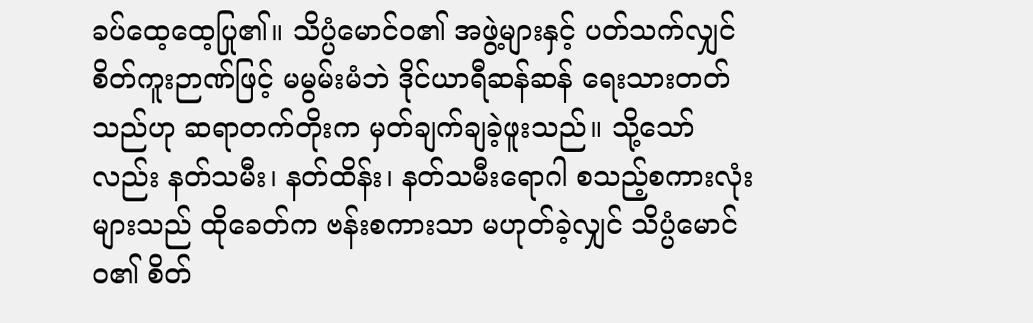ခပ်ထေ့ထေ့ပြု၏။ သိပ္ပံမောင်ဝ၏ အဖွဲ့များနှင့် ပတ်သက်လျှင် စိတ်ကူးဉာဏ်ဖြင့် မမွမ်းမံဘဲ ဒိုင်ယာရီဆန်ဆန် ရေးသားတတ်သည်ဟု ဆရာတက်တိုးက မှတ်ချက်ချခဲ့ဖူးသည်။ သို့သော်လည်း နတ်သမီး၊ နတ်ထိန်း၊ နတ်သမီးရောဂါ စသည့်စကားလုံးများသည် ထိုခေတ်က ဗန်းစကားသာ မဟုတ်ခဲ့လျှင် သိပ္ပံမောင်ဝ၏ စိတ်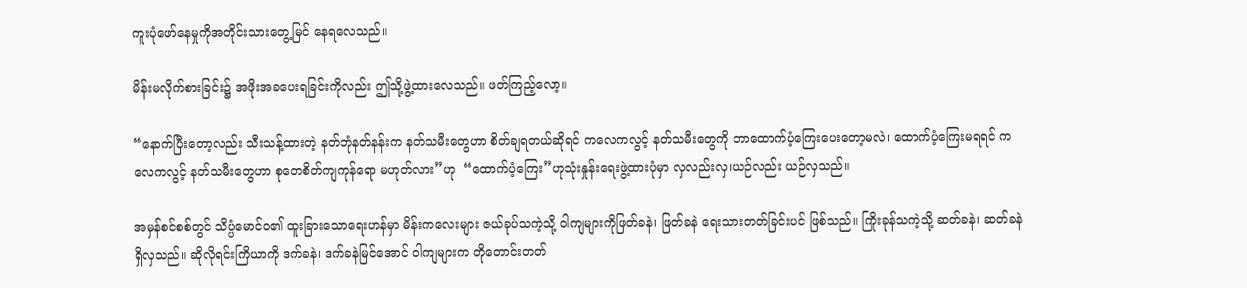ကူးပုံဖော်နေမှုကိုအတိုင်းသားတွေ့မြင် နေရလေသည်။

မိန်းမလိုက်စားခြင်း၌ အဖိုးအခပေးရခြင်းကိုလည်း ဤသို့ဖွဲ့ထားလေသည်။ ဖတ်ကြည့်လော့။

“နောက်ပြီးတော့လည်း သီးသန့်ထားတဲ့ နတ်ဘုံနတ်နန်းက နတ်သမီးတွေဟာ စိတ်ချရတယ်ဆိုရင် ကလေကလွင့် နတ်သမီးတွေကို ဘာထောက်ပံ့ကြေးပေးတော့မလဲ၊ ထောက်ပံ့ကြေးမရရင် ကလေကလွင့် နတ်သမီးတွေဟာ စုတေစိတ်ကျကုန်ရော မဟုတ်လား”ဟု  “ထောက်ပံ့ကြေး”ဟုသုံးနှုန်းရေးဖွဲ့ထားပုံမှာ လှလည်းလှ၊ယဉ်လည်း ယဉ်လှသည်။

အမှန်စင်စစ်တွင် သိပ္ပံမောင်ဝ၏ ထူးခြားသောရေးဟန်မှာ မိန်းကလေးများ ဇယ်ခုပ်သကဲ့သို့ ၀ါကျများကိုဖြတ်ခနဲ၊ ဖြတ်ခနဲ ရေးသားတတ်ခြင်းပင် ဖြစ်သည်။ ကြိုးခုန်သကဲ့သို့ ဆတ်ခနဲ၊ ဆတ်ခနဲရှိလှသည်။ ဆိုလိုရင်းကြိယာကို ဒက်ခနဲ၊ ဒက်ခနဲမြင်အောင် ၀ါကျများက တိုတောင်းတတ်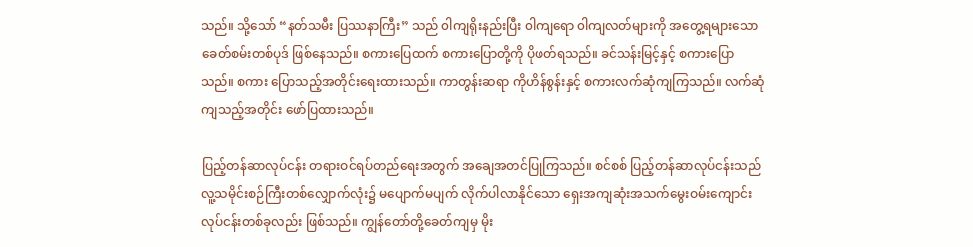သည်။ သို့သော် “နတ်သမီး ပြဿနာကြီး” သည် ၀ါကျရိုးနည်းပြီး ၀ါကျရော ၀ါကျလတ်များကို အတွေ့ရများသော ခေတ်စမ်းတစ်ပုဒ် ဖြစ်နေသည်။ စကားပြေထက် စကားပြောတို့ကို ပိုဖတ်ရသည်။ ခင်သန်းမြင့်နှင့် စကားပြောသည်။ စကား ပြောသည့်အတိုင်းရေးထားသည်။ ကာတွန်းဆရာ ကိုဟိန်စွန်းနှင့် စကားလက်ဆုံကျကြသည်။ လက်ဆုံကျသည့်အတိုင်း ဖော်ပြထားသည်။

ပြည့်တန်ဆာလုပ်ငန်း တရားဝင်ရပ်တည်ရေးအတွက် အချေအတင်ပြုကြသည်။ စင်စစ် ပြည့်တန်ဆာလုပ်ငန်းသည် လူ့သမိုင်းစဉ်ကြီးတစ်လျှောက်လုံး၌ မပျောက်မပျက် လိုက်ပါလာနိုင်သော ရှေးအကျဆုံးအသက်မွေးဝမ်းကျောင်း လုပ်ငန်းတစ်ခုလည်း ဖြစ်သည်။ ကျွန်တော်တို့ခေတ်ကျမှ မိုး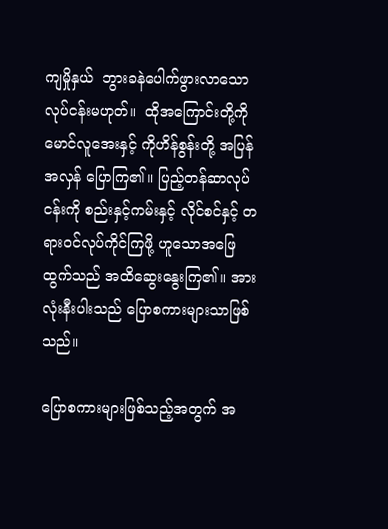ကျမှိုနှယ်  ဘွားခနဲပေါက်ဖွားလာသော လုပ်ငန်းမဟုတ်။  ထိုအကြောင်းတို့ကို မောင်လူအေးနှင့် ကိုဟိန်စွန်းတို့ အပြန်အလှန် ပြောကြ၏။ ပြည့်တန်ဆာလုပ်ငန်းကို စည်းနှင့်ကမ်းနှင့် လိုင်စင်နှင့် တရားဝင်လုပ်ကိုင်ကြဖို့ ဟူသောအဖြေထွက်သည် အထိဆွေးနွေးကြ၏။ အားလုံးနီးပါးသည် ပြောစကားများသာဖြစ်သည်။

ပြောစကားများဖြစ်သည့်အတွက် အ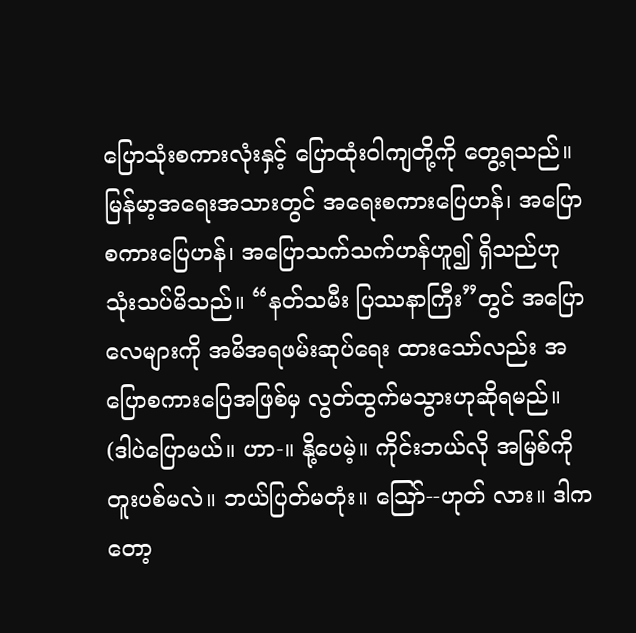ပြောသုံးစကားလုံးနှင့် ပြောထုံးဝါကျတို့ကို တွေ့ရသည်။ မြန်မာ့အရေးအသားတွင် အရေးစကားပြေဟန်၊ အပြောစကားပြေဟန်၊ အပြောသက်သက်ဟန်ဟူ၍ ရှိသည်ဟုသုံးသပ်မိသည်။ “နတ်သမီး ပြဿနာကြီး”တွင် အပြောလေများကို အမိအရဖမ်းဆုပ်ရေး ထားသော်လည်း အပြောစကားပြေအဖြစ်မှ လွတ်ထွက်မသွားဟုဆိုရမည်။ (ဒါပဲပြောမယ်။ ဟာ-။ နို့ပေမဲ့။ ကိုင်းဘယ်လို အမြစ်ကိုတူးပစ်မလဲ။ ဘယ်ပြတ်မတုံး။ သြော်--ဟုတ် လား။ ဒါကတော့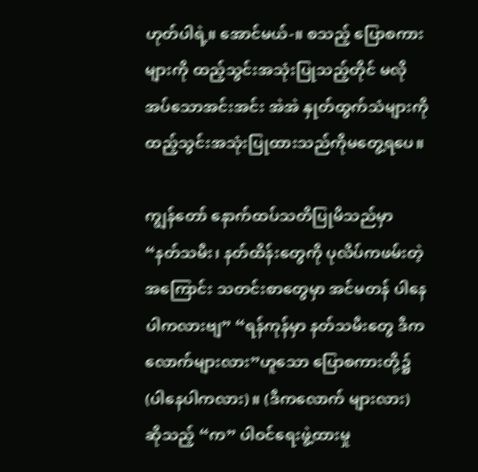ဟုတ်ပါရဲ့။ အောင်မယ်-။ စသည့် ပြောစကားများကို ထည့်သွင်းအသုံးပြုသည့်တိုင် မလိုအပ်သောအင်းအင်း အဲအဲ နှုတ်ထွက်သံများကို ထည့်သွင်းအသုံးပြုထားသည်ကိုမတွေ့ရပေ။

ကျွန်တော် နောက်ထပ်သတိပြုမိသည်မှာ “နတ်သမီး၊ နတ်ထိန်းတွေကို ပုလိပ်ကဖမ်းတဲ့အကြောင်း သတင်းစာတွေမှာ အင်မတန် ပါနေပါကလားဗျ” “ရန်ကုန်မှာ နတ်သမီးတွေ ဒီကလောက်များလား”ဟူသော ပြောစကားတို့၌ (ပါနေပါကလား)။ (ဒီကလောက် များလား) ဆိုသည့် “က” ပါဝင်ရေးဖွဲ့ထားမှု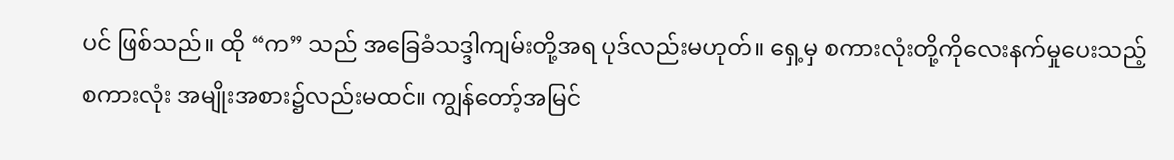ပင် ဖြစ်သည်။ ထို “က” သည် အခြေခံသဒ္ဒါကျမ်းတို့အရ ပုဒ်လည်းမဟုတ်။ ရှေ့မှ စကားလုံးတို့ကိုလေးနက်မှုပေးသည့် စကားလုံး အမျိုးအစား၌လည်းမထင်။ ကျွန်တော့်အမြင်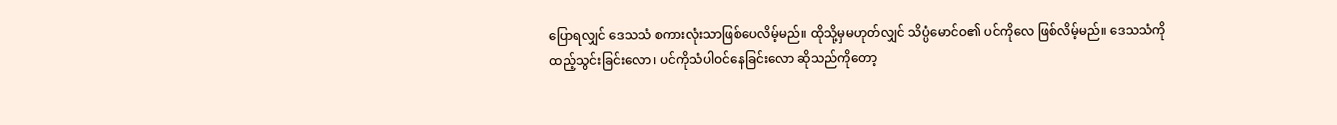ပြောရလျှင် ဒေသသံ စကားလုံးသာဖြစ်ပေလိမ့်မည်။ ထိုသို့မှမဟုတ်လျှင် သိပ္ပံမောင်ဝ၏ ပင်ကိုလေ ဖြစ်လိမ့်မည်။ ဒေသသံကို ထည့်သွင်းခြင်းလော၊ ပင်ကိုသံပါဝင်နေခြင်းလော ဆိုသည်ကိုတော့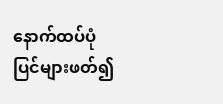နောက်ထပ်ပုံပြင်များဖတ်၍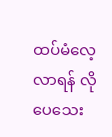ထပ်မံလေ့လာရန် လိုပေသေး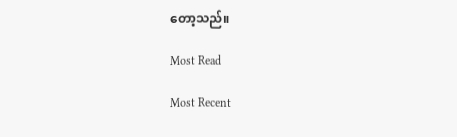တော့သည်။

Most Read

Most Recent